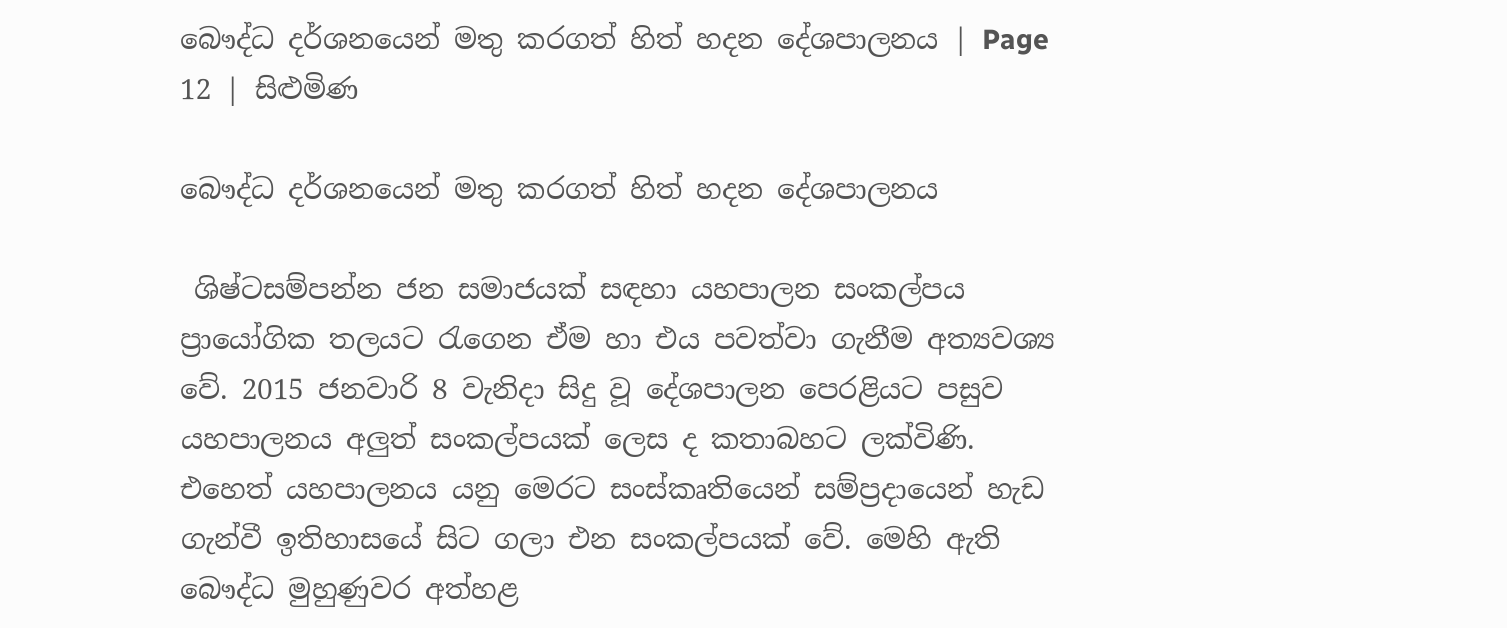බෞද්ධ දර්ශනයෙන් මතු කරගත් හිත් හදන දේශපාලනය | Page 12 | සිළුමිණ

බෞද්ධ දර්ශනයෙන් මතු කරගත් හිත් හදන දේශපාලනය

 ශිෂ්ටසම්පන්න ජන සමාජයක් සඳහා යහපාලන සංකල්පය ප්‍රායෝගික තලයට රැගෙන ඒම හා එය පවත්වා ගැනීම අත්‍යවශ්‍ය වේ. 2015 ජනවාරි 8 වැනිදා සිදු වූ දේශපාලන පෙරළියට පසුව යහපාලනය අලුත් සංකල්පයක් ලෙස ද කතාබහට ලක්විණි. එහෙත් යහපාලනය යනු මෙරට සංස්කෘතියෙන් සම්ප්‍රදායෙන් හැඩ ගැන්වී ඉතිහාසයේ සිට ගලා එන සංකල්පයක් වේ. මෙහි ඇති බෞද්ධ මුහුණුවර අත්හළ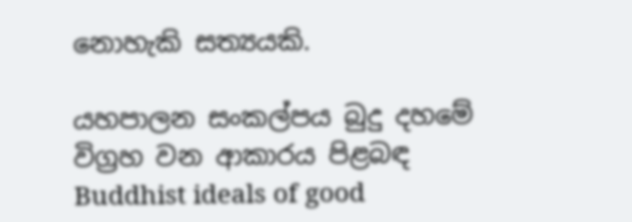නොහැකි සත්‍යයකි.

යහපාලන සංකල්පය බුදු දහමේ විග්‍රහ වන ආකාරය පිළබඳ Buddhist ideals of good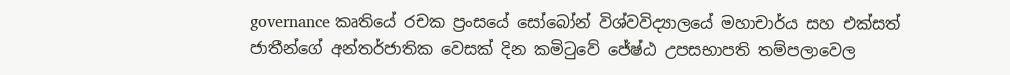governance කෘතියේ රචක ප්‍රංසයේ සෝබෝන් විශ්වවිද්‍යාලයේ මහාචාර්ය සහ එක්සත් ජාතීන්ගේ අන්තර්ජාතික වෙසක් දින කමිටුවේ ජේෂ්ඨ උපසභාපති තම්පලාවෙල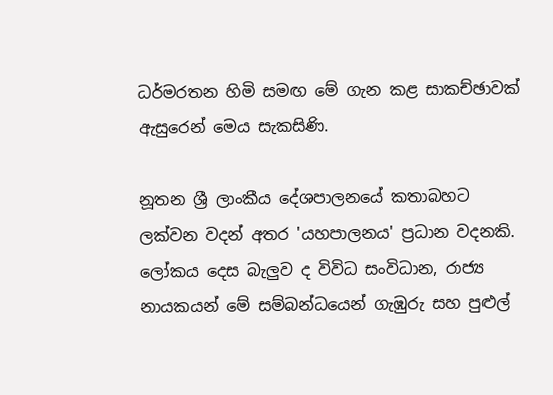ධර්මරතන හිමි සමඟ මේ ගැන කළ සාකච්ඡාවක් ඇසුරෙන් මෙය සැකසිණි.

නූතන ශ්‍රී ලාංකීය දේශපාලනයේ කතාබහට ලක්වන වදන් අතර 'යහපාලනය' ප්‍රධාන වදනකි. ලෝකය දෙස බැලුව ද විවිධ සංවිධාන, රාජ්‍ය නායකයන් මේ සම්බන්ධයෙන් ගැඹුරු සහ පුළුල්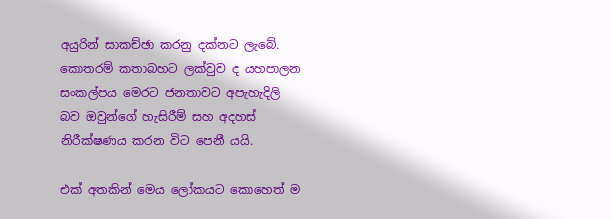අයුරින් සාකච්ඡා කරනු දක්නට ලැබේ. කොතරම් කතාබහට ලක්වුව ද යහපාලන සංකල්පය මෙරට ජනතාවට අපැහැදිලි බව ඔවුන්ගේ හැසිරීම් සහ අදහස් නිරීක්ෂණය කරන විට පෙනී යයි.

එක් අතකින් මෙය ලෝකයට කොහෙත් ම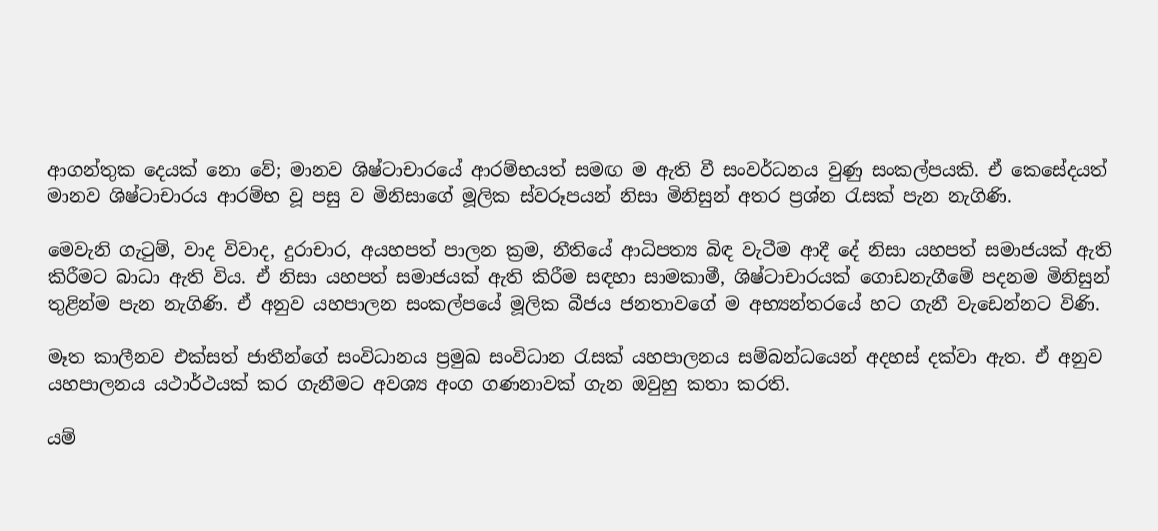ආගන්තුක දෙයක් නො වේ; මානව ශිෂ්ටාචාරයේ ආරම්භයත් සමඟ ම ඇති වී සංවර්ධනය වුණු සංකල්පයකි‍. ඒ කෙසේදයත් මානව ශිෂ්ටාචාරය ආරම්භ වූ පසු ව මිනිසාගේ මූලික ස්වරූපයන් නිසා මිනිසුන් අතර ප්‍රශ්න රැසක් පැන නැගිණි.

මෙවැනි ගැටුම්, වාද විවාද, දුරාචාර, අයහපත් පාලන ක්‍රම, නී‍තියේ ආධිපත්‍ය බිඳ වැටීම ආදී දේ නිසා යහපත් සමාජයක් ඇති කිරීමට බාධා ඇති විය. ඒ නිසා යහපත් සමාජයක් ඇති කිරීම සඳහා සාමකාමී, ශිෂ්ටාචාරයක් ගොඩනැගීමේ පදනම මිනිසුන් තුළින්ම පැන නැගිණි‍. ඒ අනුව යහපාලන සංකල්පයේ මූලික බීජය ජනතාවගේ ම අභ්‍යන්තරයේ හට ගැනී වැඩෙන්නට විණි.

මෑත කාලීනව එක්සත් ජාතීන්ගේ සංවිධානය ප්‍රමුඛ සංවිධාන රැසක් යහපාලනය සම්බන්ධයෙන් අදහස් දක්වා ඇත. ඒ අනුව යහපාලනය යථාර්ථයක් කර ගැනීමට අවශ්‍ය අංග ගණනාවක් ගැන ඔවුහු කතා කරති.

යම්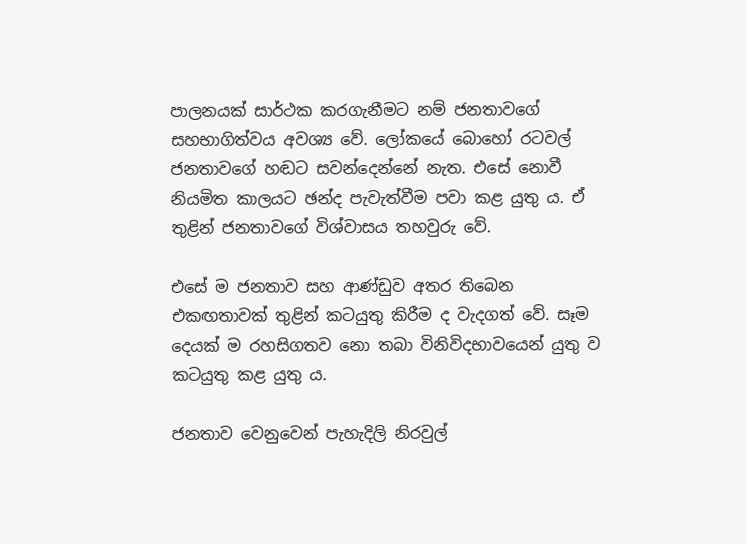පාලනයක් සාර්ථක කරගැනීමට නම් ජනතාවගේ සහභාගිත්වය අවශ්‍ය වේ. ලෝකයේ බොහෝ රටවල් ජනතාවගේ හඬට සවන්දෙන්නේ නැත. එසේ නොවී නියමිත කාලයට ඡන්ද පැවැත්වීම පවා කළ යුතු ය. ඒ තුළින් ජනතා‍වගේ විශ්වාසය තහවුරු වේ.

එසේ ම ජනතාව සහ ආණ්ඩුව අතර තිබෙන එකඟතාවක් තුළින් කටයුතු කිරීම ද වැදගත් වේ. සෑම දෙයක් ම රහසිගතව ‍නො තබා‍ විනිවිදභාවයෙන් යුතු ව කටයුතු කළ යුතු ය.

ජනතාව වෙනුවෙන් පැහැදිලි නිරවුල්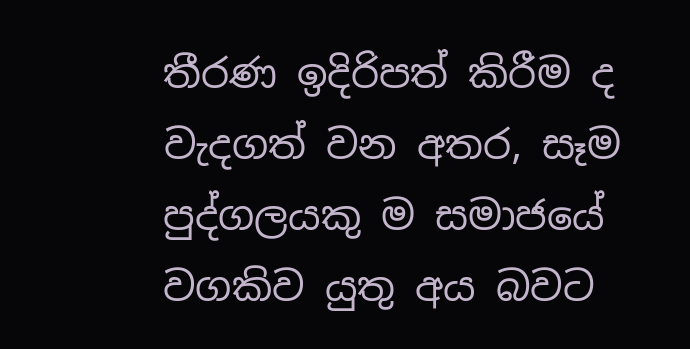තීරණ ඉදිරිපත් කිරීම ද වැදගත් වන අතර, සෑම පුද්ගලයකු ම සමාජයේ වගකිව යුතු අය බවට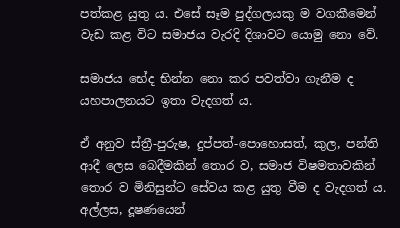පත්කළ යුතු ය. එසේ සෑම පුද්ගලයකු ම වගකීමෙන් වැඩ කළ විට සමාජය වැරදි දිශාවට යොමු නො වේ.

සමාජය භේද භින්න නො කර පවත්වා ගැනීම ද යහපාලනයට ඉතා වැදගත් ය.

ඒ අනුව ස්ත්‍රී-පුරුෂ, දුප්පත්-පොහොසත්, කුල, පන්ති ආදී ලෙස බෙදීමකින් තොර ව, සමාජ විෂමතාවකින් තොර ව මිනිසුන්ට සේවය කළ යුතු වීම ද වැදගත් ය. අල්ලස, දූෂණයෙන්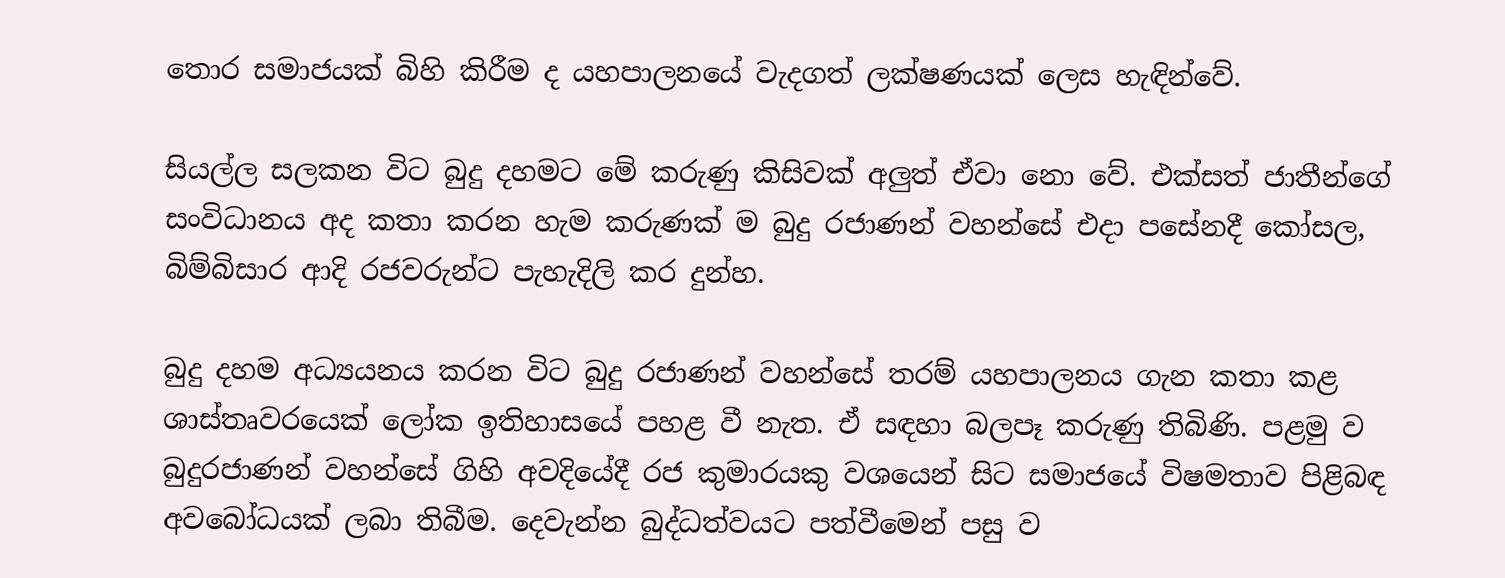තොර සමාජයක් බිහි කිරීම ද යහපාලනයේ වැදගත් ලක්ෂණයක් ලෙස හැඳින්වේ.

සියල්ල සලකන විට බුදු දහමට මේ කරුණු කිසිවක් අලුත් ඒවා නො වේ. එක්සත් ජාතීන්ගේ සංවිධානය අද කතා කරන හැම කරුණක් ම බුදු රජාණන් වහන්සේ එදා පසේනදී කෝසල, බිම්බිසාර ආදි රජවරුන්‍ට පැහැදිලි කර දුන්හ.

බුදු දහම අධ්‍යයනය කරන විට බුදු රජාණන් වහන්සේ තරම් යහපාලනය ගැන කතා කළ ශාස්තෘවරයෙක් ලෝක ඉතිහාසයේ පහළ වී නැත. ඒ සඳහා බලපෑ කරුණු තිබිණි. පළමු ව බුදුරජාණන් වහන්සේ ගිහි අවදියේදී රජ කුමාරයකු වශයෙන් සිට සමාජයේ විෂමතාව පිළිබඳ අවබෝධයක් ලබා තිබීම. දෙවැන්න බුද්ධත්වයට පත්වීමෙන් පසු ව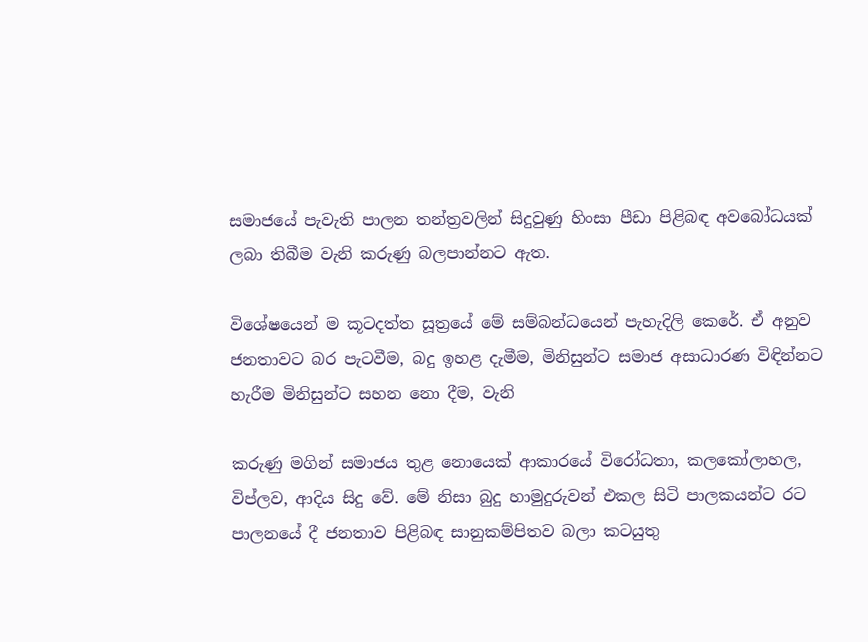සමාජයේ පැවැති පාලන තන්ත්‍රවලින් සිදුවුණු හිංසා පීඩා පිළිබඳ අවබෝධයක් ලබා තිබීම වැනි කරුණු බලපාන්නට ඇත.

විශේෂයෙන් ම කූටදත්ත සූත්‍රයේ මේ සම්බන්ධයෙන් පැහැදිලි කෙරේ. ඒ අනුව ජනතාවට බර පැටවීම, බදු ඉහළ දැමීම, මිනිසුන්ට සමාජ අසාධාරණ විඳින්නට හැරීම මිනිසුන්ට සහන නො දීම, වැනි

කරුණු මගින් සමාජය තුළ නොයෙක් ආකාරයේ විරෝධතා, කලකෝලාහල, විප්ලව, ආදිය සිදු වේ. මේ නිසා බුදු හාමුදුරුවන් එකල සිටි පාලකයන්ට රට පාලනයේ දී ජනතාව පිළිබඳ සානුකම්පිතව බලා කටයුතු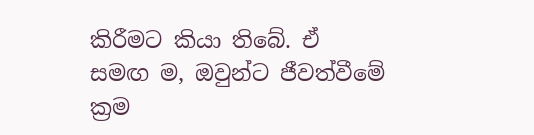කිරීමට කියා තිබේ. ඒ සමඟ ම, ඔවුන්ට ජීවත්වීමේ ක්‍රම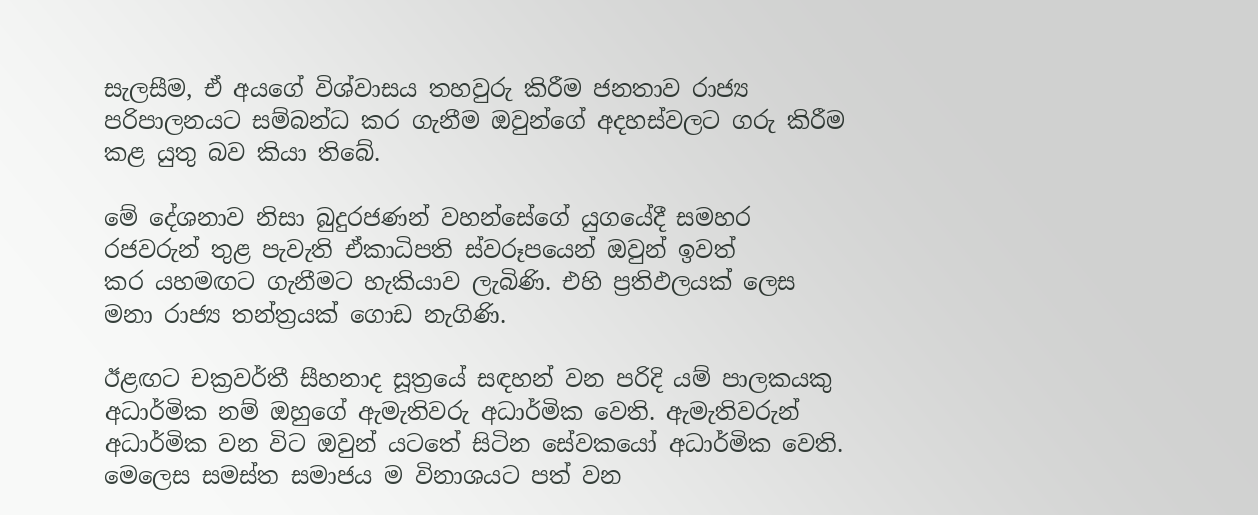සැලසීම, ඒ අයගේ විශ්වාසය තහවු‍රු කිරීම ජනතාව රාජ්‍ය පරිපාලනයට සම්බන්ධ කර ගැනීම ඔවුන්ගේ අදහස්වලට ගරු කිරීම කළ යුතු බව කියා තිබේ.

මේ දේශනාව නිසා බුදුරජණන් වහන්සේගේ යුගයේදී සමහර රජවරුන් තුළ පැවැති ඒකාධිපති ස්වරූපයෙන් ඔවුන් ඉවත් කර ‍යහමඟට ගැනීමට හැකියාව ලැබිණි. එහි ප්‍රතිඵලයක් ලෙස මනා රාජ්‍ය තන්ත්‍රයක් ගොඩ නැගිණි.

ඊළඟට චක්‍රවර්තී සීහනාද සූත්‍රයේ සඳහන් වන පරිදි යම් පාලකයකු අධාර්මික නම් ඔහුගේ ඇමැතිවරු අධාර්මික වෙති. ඇමැතිවරුන් අධාර්මික වන විට ඔවුන් යටතේ සිටින සේවකයෝ අධාර්මික වෙති. මෙලෙස සමස්ත සමාජය ම විනාශයට පත් වන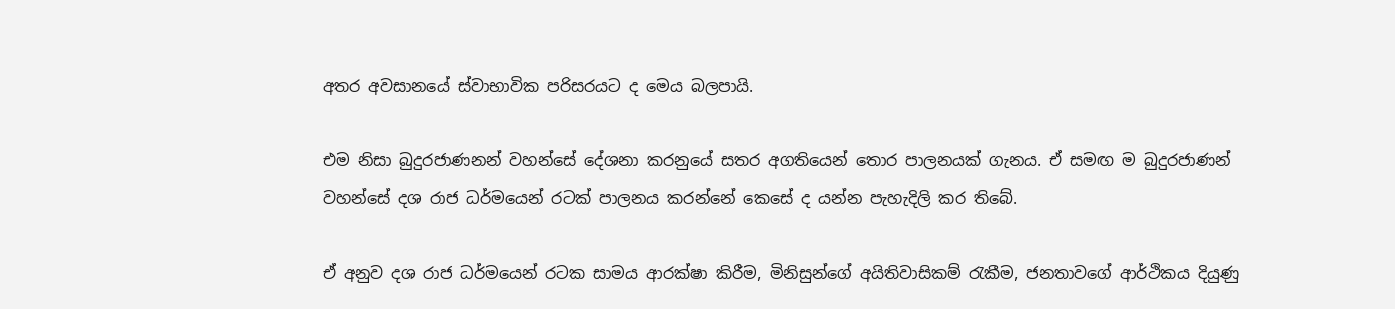අතර අවසානයේ ස්වාභාවික පරිසරයට ද මෙය බලපායි.

එම නිසා බුදුරජාණනන් වහන්සේ දේශනා කරනුයේ සතර අගතියෙන් තොර පාලනයක් ගැනය. ඒ සමඟ ම බුදුරජාණන් වහන්සේ දශ රාජ ධර්මයෙන් රටක් පාලනය කරන්නේ කෙසේ ද යන්න පැහැදිලි කර තිබේ.

ඒ අනුව දශ රාජ ධර්මයෙන් රටක සාමය ආරක්ෂා කිරීම, මිනිසුන්ගේ අයිතිවාසිකම් රැකීම, ජනතාවගේ ආර්ථිකය දියුණු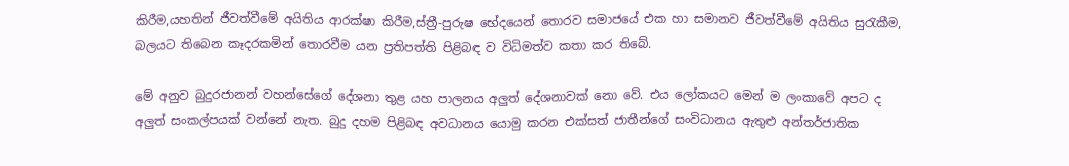කිරීම,යහතින් ජීවත්වීමේ අයිතිය ආරක්ෂා කිරීම,ස්ත්‍රී-පුරුෂ භේදයෙන් තොරව සමාජයේ එක හා සමානව ජීවත්වීමේ අයිතිය සුරැකීම, බලයට තිබෙන කෑදරකමින් තොරවීම යන ප්‍රතිපත්ති පිළිබඳ ව විධිමත්ව කතා කර තිබේ.

මේ අනුව බුදුරජානන් වහන්සේගේ දේශනා තුළ යහ පාලනය අලුත් දේශනාවක් නො‍ වේ. එය ලෝකයට මෙන් ම ලංකාවේ අපට ද අලුත් සංකල්පයක් වන්නේ නැත. බුදු දහම පිළිබඳ අවධානය යොමු කරන එක්සත් ජාතීන්ගේ සංවිධානය ඇතුළු අන්තර්ජාතික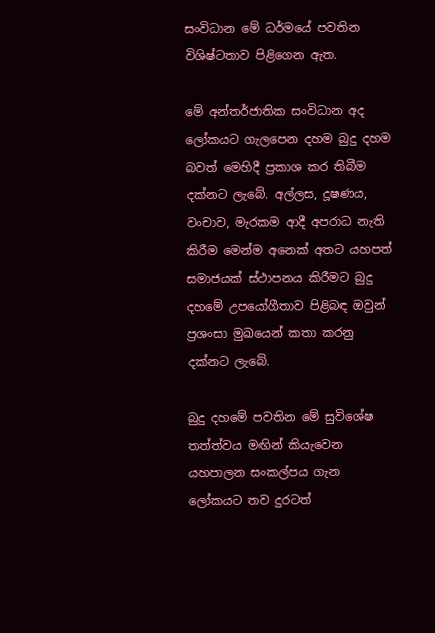සංවිධාන මේ ධර්මයේ පවතින විශිෂ්ටතාව පිළිගෙන ඇත.

මේ අන්තර්ජාතික සංවිධාන අද ලෝකයට ගැ‍ලපෙන දහම බුදු දහම බවත් මෙහිදී ප්‍රකාශ කර තිබීම දක්නට ලැබේ. අල්ලස, දූෂණය, වංචාව, මැරකම ආදී අපරාධ නැති කිරීම මෙන්ම අනෙක් අතට යහපත් සමාජයක් ස්ථාපනය කිරීමට බුදු දහමේ උපයෝගීතාව පිළිබඳ ඔවුන් ප්‍රශංසා මුඛයෙන් කතා කරනු දක්න‍ට ලැබේ.

බුදු දහමේ පවතින මේ සුවිශේෂ තත්ත්වය මඟින් කියැවෙන යහපාලන සංකල්පය ගැන ලෝකයට තව දුරටත්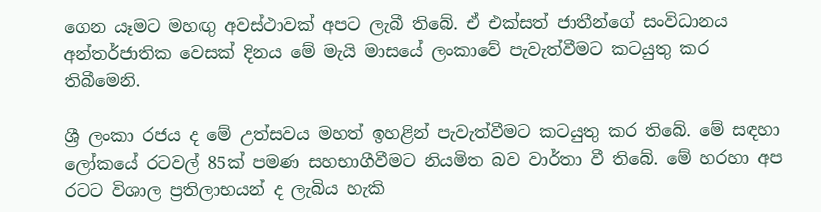ගෙන යෑමට මහඟු අවස්ථාවක් අපට ලැබී තිබේ. ඒ එක්සත් ජාතීන්ගේ සංවිධානය අන්තර්ජාතික වෙසක් දිනය මේ මැයි මාසයේ ලංකාවේ පැවැත්වීමට කටයුතු කර තිබීමෙනි.

ශ්‍රී ලංකා රජය ද මේ උත්සවය මහත් ඉහළින් පැවැත්වීමට කටයුතු කර තිබේ. මේ සඳහා ලෝකයේ රටවල් 85ක් පමණ සහභාගීවීමට නියමිත බව වාර්තා වී තිබේ. මේ හරහා අප රටට විශාල ප්‍රතිලාභයන් ද ලැබිය හැකි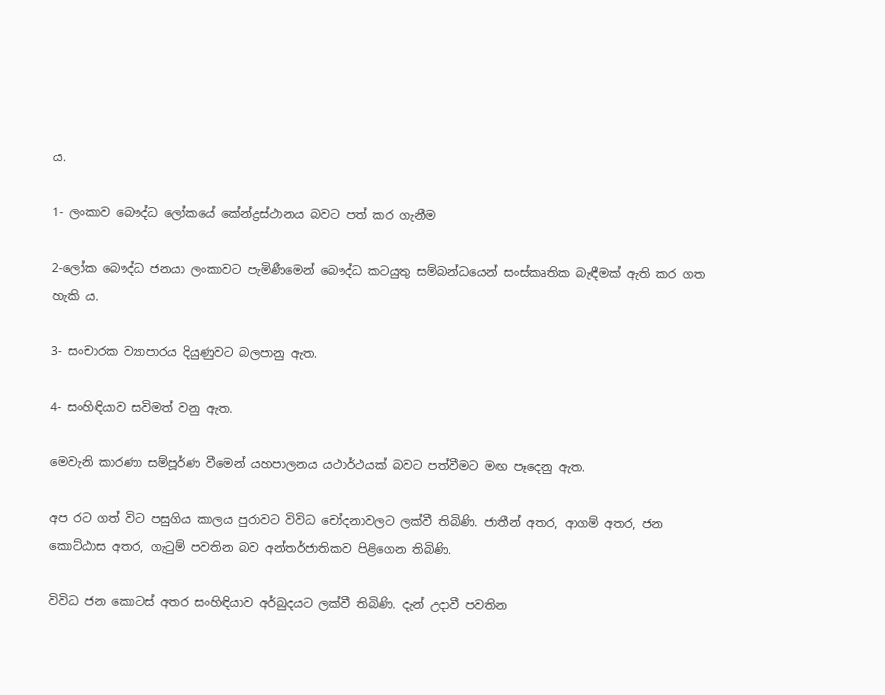ය.

1- ලංකාව බෞද්ධ ලෝකයේ කේන්ද්‍රස්ථානය බවට පත් කර ගැනීම

2-ලෝක බෞද්ධ ජනයා ලංකාවට පැමිණීමෙන් බෞද්ධ කටයුතු සම්බන්ධයෙන් සංස්කෘතික බැඳීමක් ඇති කර ගත හැකි ය.

3- සංචාරක ව්‍යාපාරය දියුණුවට බලපානු ඇත.

4- සංහිඳියාව සවිමත් වනු ඇත.

මෙවැනි කාරණා සම්පූර්ණ වීමෙන් යහපාලනය යථාර්ථයක් බවට පත්වීමට මඟ පෑදෙනු ඇත.

අප රට ගත් විට පසුගිය කාලය පුරාවට විවිධ චෝදනාවලට ලක්වී තිබිණි. ජාතීන් අතර, ආගම් අතර, ජන කොට්ඨාස අතර, ගැටුම් පවතින බව අන්තර්ජාතිකව පිළිගෙන තිබිණි.

විවිධ ජන කොටස් අතර සංහිඳියාව අර්බුදයට ලක්වී තිබිණි. දැන් උදාවී පවතින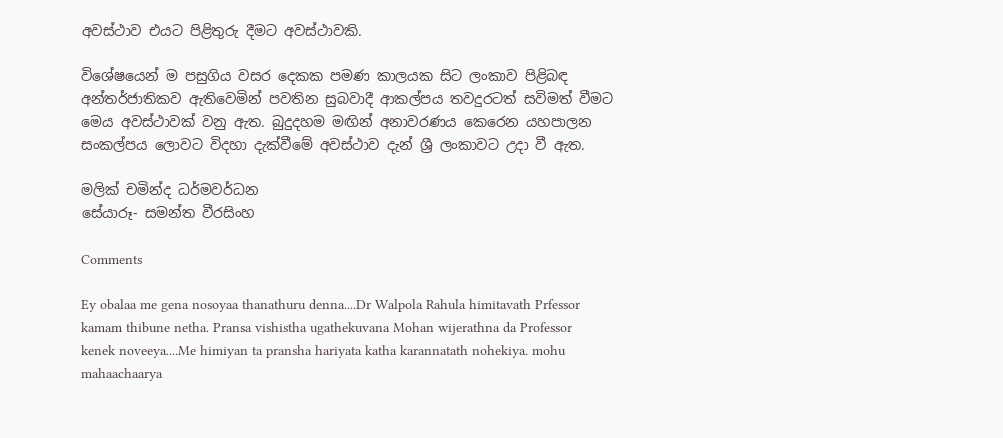අවස්ථාව එයට පිළිතුරු දීමට අවස්ථාවකි.

විශේෂයෙන් ම පසුගිය වසර දෙකක පමණ කාලයක සිට ලංකාව පිළිබඳ අන්තර්ජාතිකව ඇතිවෙමින් පවතින සුබවාදී ආකල්පය තවදුරටත් සවිමත් වීමට මෙය අවස්ථාවක් වනු ඇත‍. බුදුදහම මඟින් අනාවරණය කෙරෙන යහපාලන සංකල්පය ලොවට විදහා දැක්වීමේ අවස්ථාව දැන් ශ්‍රී ලංකාවට උදා වී ඇත.

මලික් චමින්ද ධර්මවර්ධන
සේයාරූ- සමන්ත වීරසිංහ

Comments

Ey obalaa me gena nosoyaa thanathuru denna....Dr Walpola Rahula himitavath Prfessor kamam thibune netha. Pransa vishistha ugathekuvana Mohan wijerathna da Professor kenek noveeya....Me himiyan ta pransha hariyata katha karannatath nohekiya. mohu mahaachaarya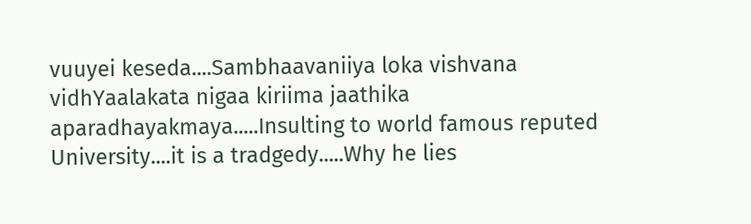vuuyei keseda....Sambhaavaniiya loka vishvana vidhYaalakata nigaa kiriima jaathika aparadhayakmaya.....Insulting to world famous reputed University....it is a tradgedy.....Why he lies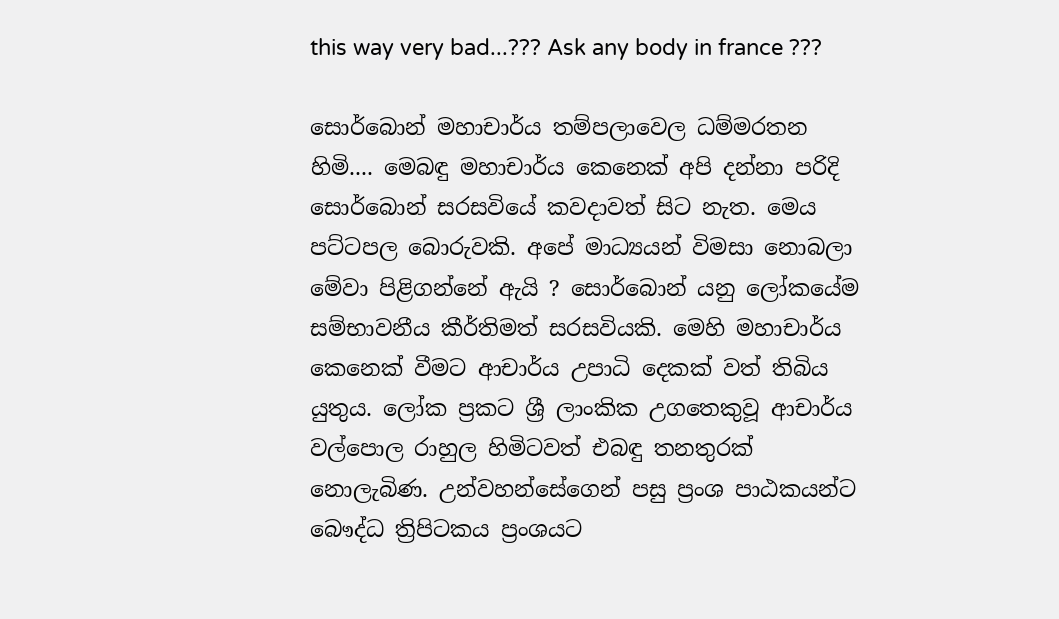this way very bad...??? Ask any body in france ???

සොර්බොන් මහාචාර්ය තම්පලාවෙල ධම්මරතන හිමි.... මෙබඳු මහාචාර්ය කෙනෙක් අපි දන්නා පරිදි සොර්බොන් සරසවියේ කවදාවත් සිට නැත. මෙය පට්ටපල බොරුවකි. අපේ මාධ්‍යයන් විමසා නොබලා මේවා පිළිගන්නේ ඇයි ? සොර්බොන් යනු ලෝකයේම සම්භාවනීය කීර්තිමත් සරසවියකි. මෙහි මහාචාර්ය කෙනෙක් වීමට ආචාර්ය උපාධි දෙකක් වත් තිබිය යුතුය. ලෝක ප්‍රකට ශ්‍රී ලාංකික උගතෙකුවූ ආචාර්ය වල්පොල රාහුල හිමිටවත් එබඳු තනතුරක් නොලැබිණ. උන්වහන්සේගෙන් පසු ප්‍රංශ පාඨකයන්ට බෞද්ධ ත්‍රිපිටකය ප්‍රංශයට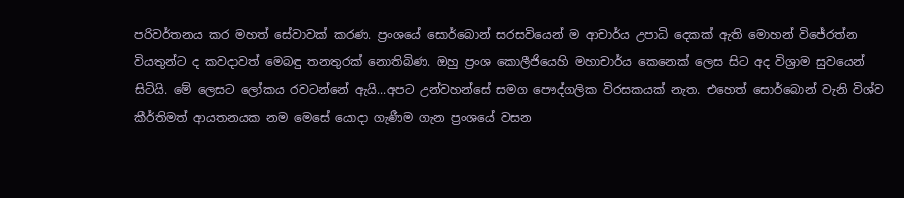පරිවර්තනය කර මහත් සේවාවක් කරණ. ප්‍රංශයේ සොර්බොන් සරසවියෙන් ම ආචාර්ය උපාධි දෙකක් ඇති මොහන් විජේරත්න වියතුන්ට ද කවදාවත් මෙබඳු තනතුරක් නොතිබිණ. ඔහු ප්‍රංශ කොලීජියෙහි මහාචාර්ය කෙනෙක් ලෙස සිට අද විශ්‍රාම සුවයෙන් සිටියි. මේ ලෙසට ලෝකය රවටන්නේ ඇයි...අපට උන්වහන්සේ සමග පෞද්ගලික විරසකයක් නැත. එහෙත් සොර්බොන් වැනි විශ්ව කීර්තිමත් ආයතනයක නම මෙසේ යොදා ගැණීම ගැන ප්‍රංශයේ වසන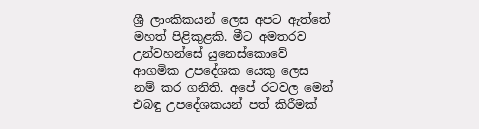ශ්‍රී ලාංකිකයන් ලෙස අපට ඇත්තේ මහත් පිළිකුළකි. මීට අමතරව උන්වහන්සේ යුනෙස්කොවේ ආගමික උපදේශක යෙකු ලෙස නම් කර ගනිති. අපේ රටවල මෙන් එබඳු උපදේශකයන් පත් කිරීමක්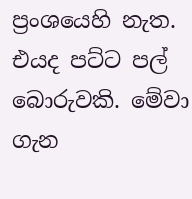ප්‍රංශයෙහි නැත. එයද පට්ට පල් බොරුවකි. මේවා ගැන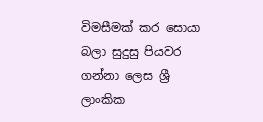විමසීමක් කර සොයා බලා සුදුසු පියවර ගන්නා ලෙස ශ්‍රී ලාංකික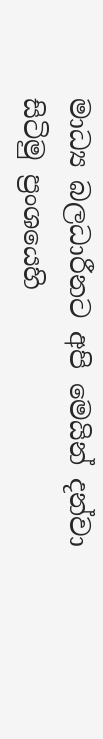මාධ්‍ය බලධාරීනට අපි මෙයින් දන්වා සිටිමු ප්‍රංශයෙහි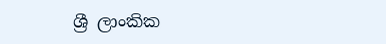ශ්‍රී ලාංකික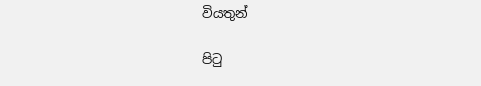වියතුන්

පිටු